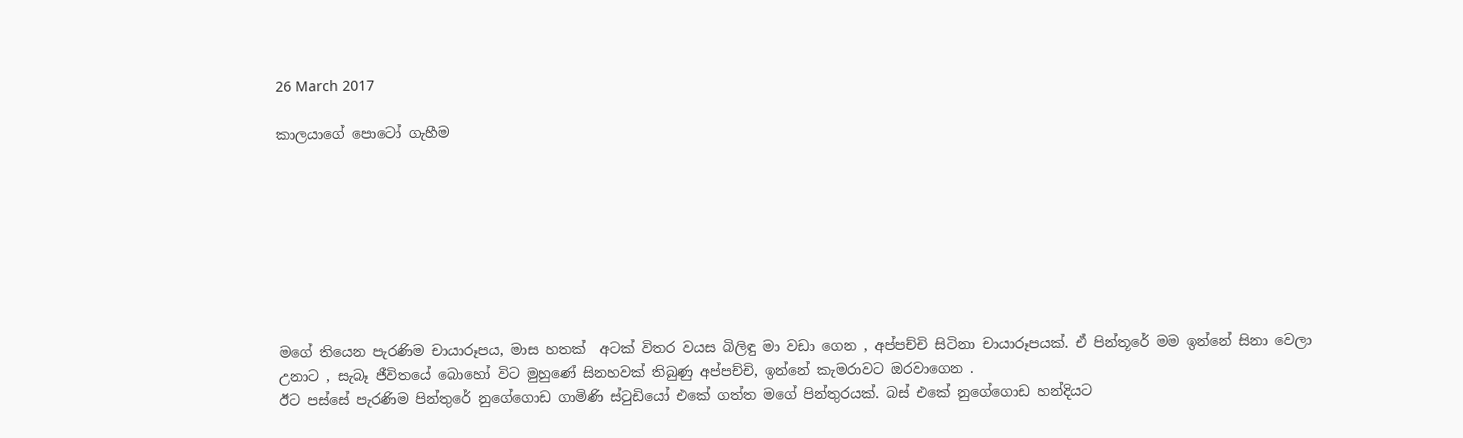26 March 2017

කාලයාගේ පොටෝ ගැහීම








මගේ තියෙන පැරණිම චායාරූපය, මාස හතක්  අටක් විතර වයස බිලිඳු මා වඩා ගෙන , අප්පච්චි සිටිනා චායාරූපයක්. ඒ පින්තූරේ මම ඉන්නේ සිනා වෙලා උනාට , සැබෑ ජීවිතයේ බොහෝ විට මුහුණේ සිනහවක් තිබුණු අප්පච්චි, ඉන්නේ කැමරාවට ඔරවාගෙන .
ඊට පස්සේ පැරණිම පින්තුරේ නුගේගොඩ ගාමිණි ස්ටුඩියෝ එකේ ගත්ත මගේ පින්තුරයක්. බස් එකේ නුගේගොඩ හන්දියට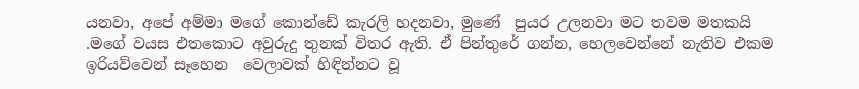යනවා, අපේ අම්මා මගේ කොන්ඩේ කැරලි හදනවා, මුණේ  පුයර උලනවා මට තවම මතකයි .මගේ වයස එතකොට අවුරුදු තුනක් විතර ඇති. ඒ පින්තුරේ ගන්න, හෙලවෙන්නේ නැතිව එකම ඉරියව්වෙන් සෑහෙන  වෙලාවක් හිඳින්නට වූ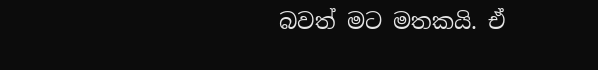බවත් මට මතකයි. ඒ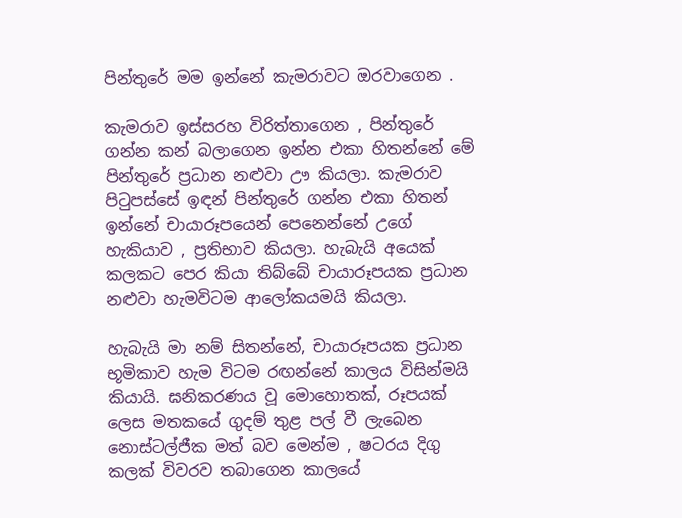පින්තුරේ මම ඉන්නේ කැමරාවට ඔරවාගෙන .

කැමරාව ඉස්සරහ විරිත්තාගෙන , පින්තුරේ ගන්න කන් බලාගෙන ඉන්න එකා හිතන්නේ මේ පින්තුරේ ප්‍රධාන නළුවා ඌ කියලා. කැමරාව පිටුපස්සේ ඉඳන් පින්තුරේ ගන්න එකා හිතන් ඉන්නේ චායාරූපයෙන් පෙනෙන්නේ උගේ හැකියාව , ප්‍රතිභාව කියලා. හැබැයි අයෙක් කලකට පෙර කියා තිබ්බේ චායාරූපයක ප්‍රධාන නළුවා හැමවිටම ආලෝකයමයි කියලා.

හැබැයි මා නම් සිතන්නේ, චායාරූපයක ප්‍රධාන භූමිකාව හැම විටම රඟන්නේ කාලය විසින්මයි කියායි. ඝනිකරණය වූ මොහොතක්, රූපයක්  ලෙස මතකයේ ගුදම් තුළ පල් වී ලැබෙන නොස්ටල්ජීක මත් බව මෙන්ම , ෂටරය දිගු කලක් විවරව තබාගෙන කාලයේ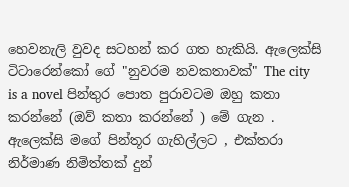හෙවනැලි වුවද සටහන් කර ගත හැකියි. ඇලෙක්සි ටිටාරෙන්කෝ ගේ "නුවරම නවකතාවක්" The city is a novel පින්තුර පොත පුරාවටම ඔහු කතා කරන්නේ (ඔව් කතා කරන්නේ ) මේ ගැන . ඇලෙක්සි මගේ පින්තූර ගැහිල්ලට , එක්තරා නිර්මාණ නිමිත්තක් දුන්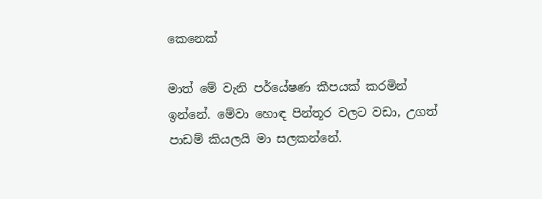කෙනෙක්

මාත් මේ වැනි පර්යේෂණ කීපයක් කරමින් ඉන්නේ. මේවා හොඳ පින්තූර වලට වඩා, උගත් පාඩම් කියලයි මා සලකන්නේ.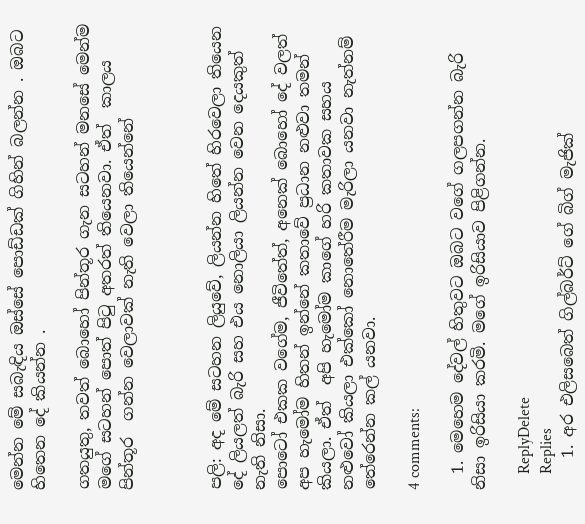මෙන්න මේ සබැඳිය ඔස්සේ පොඩ්ඩක් ගිහින් බලන්න . ඔබට හිතෙන දේ කියන්න .

ගතයුතු, තවත් බොහෝ පින්තූර ගැන සටහන් මනසේ මෙන්ම මගේ සටහන් පොත් පිටු අතරත් තියෙනවා. ඒත්  කාලය පින්තූර  ගන්න වෙලාවක් නැති වෙලා තියෙන්නේ



පලි: අද මේ සටහන ලියුවේ, ලියන්න හිතේ හිරවෙලා තියෙන දේ ලියලත් බැරි සහ එය නොලියා ලියන්න වෙන දෙයකුත් නැති නිසා.
පොටෝ එකක වගේම, ජීවිතේත්, අනෙක් බොහෝ දේ වලත්  අප හැමෝම හිතන් ඉන්නේ කතාවේ ප්‍රධාන නළුවා තමන් කියලා. ඒත්  අපි හැමෝම කාගේ හරි කතාවක සහය නළුවෝ කියලා එක්කෝ නොතේරීම මැරිලා යනවා නැත්නම් තේරෙන්න කල් යනවා.

4 comments:

  1. මෙහෙම දේවල් හිතුවට ඔබට වගේ ගලපගන්න බැරි නිසා ඉරිසියා කරමි. මගේ ඉරිසියාව පිළිගන්න.

    ReplyDelete
    Replies
    1. අර එලිසබෙත් ගිල්බර්ට් ගේ බිග් මැජික්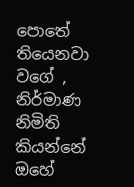පොතේ තියෙනවා වගේ , නිර්මාණ නිමිති කියන්නේ ඔහේ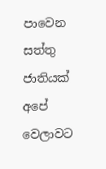පාවෙන සත්තු ජාතියක් අපේ වෙලාවට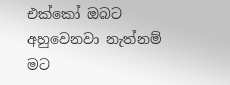එක්කෝ ඔබට අහුවෙනවා නැත්නම් මට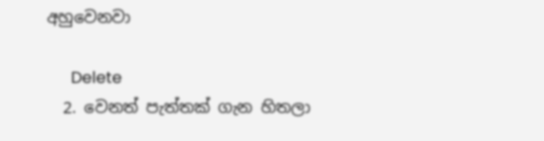අහුවෙනවා

      Delete
  2. වෙනත් පැත්තක් ගැන හිතලා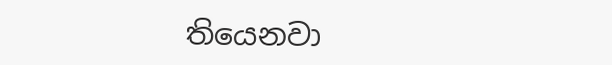තියෙනවා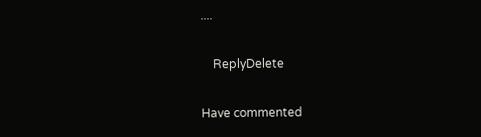....

    ReplyDelete

Have commented